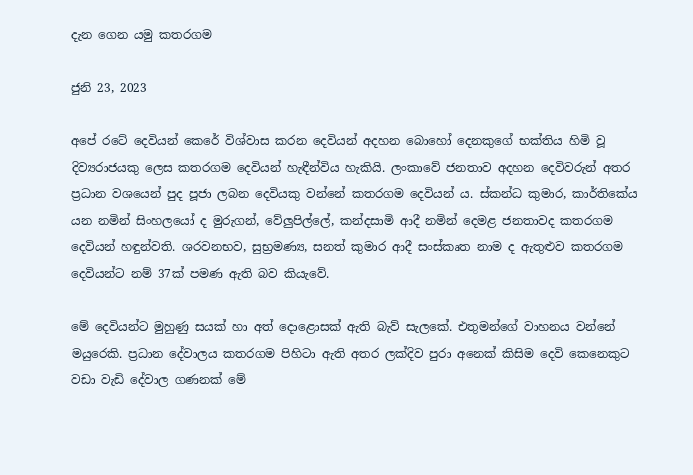දැන ගෙන යමු කතරගම

ජුනි 23, 2023

අපේ රටේ දෙවියන් කෙරේ විශ්වාස කරන දෙවියන් අදහන බොහෝ දෙනකුගේ භක්තිය හිමි වූ දිව්‍යරාජයකු ලෙස කතරගම දෙවියන් හැඳීන්විය හැකියි. ලංකාවේ ජනතාව අදහන දෙවිවරුන් අතර ප්‍රධාන වශයෙන් පුද පූජා ලබන දෙවියකු වන්නේ කතරගම දෙවියන් ය. ස්කන්ධ කුමාර, කාර්තිකේය යන නමින් සිංහලයෝ ද මුරුගන්, වේලුපිල්ලේ, කන්දසාමි ආදී නමින් දෙමළ ජනතාවද කතරගම දෙවියන් හඳුන්වති. ශරවනභව, සුභ්‍රමණ්‍ය, සනත් කුමාර ආදී සංස්කෘත නාම ද ඇතුළුව කතරගම දෙවියන්ට නම් 37ක් පමණ ඇති බව කියැවේ.

මේ දෙවියන්ට මුහුණු සයක් හා අත් දොළොසක් ඇති බැව් සැලකේ. එතුමන්ගේ වාහනය වන්නේ මයුරෙකි. ප්‍රධාන දේවාලය කතරගම පිහිටා ඇති අතර ලක්දිව පුරා අනෙක් කිසිම දෙවි කෙනෙකුට වඩා වැඩි දේවාල ගණනක් මේ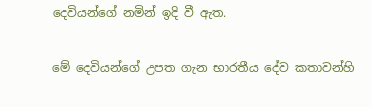දෙවියන්ගේ නමින් ඉදි වී ඇත.

මේ දෙවියන්ගේ උපත ගැන භාරතීය දේව කතාවන්හි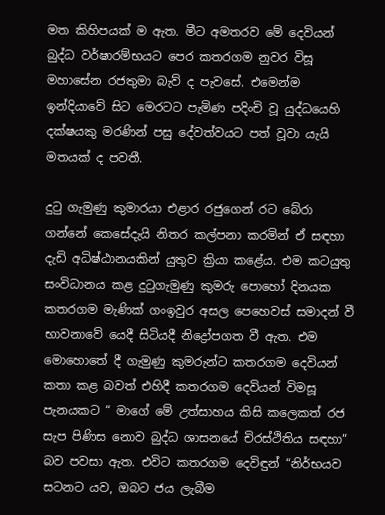මත කිහිපයක් ම ඇත. මීට අමතරව මේ දෙවියන් බුද්ධ වර්ෂාරම්භයට පෙර කතරගම නුවර විසූ මහාසේන රජතුමා බැව් ද පැවසේ. එමෙන්ම ඉන්දියාවේ සිට මෙරටට පැමිණ පදිංචි වූ යුද්ධයෙහි දක්ෂයකු මරණින් පසු දේවත්වයට පත් වූවා යැයි මතයක් ද පවතී.

දුටු ගැමුණු කුමාරයා එළාර රජුගෙන් රට බේරා ගන්නේ කෙසේදැයි නිතර කල්පනා කරමින් ඒ සඳහා දැඩි අධිෂ්ඨානයකින් යුතුව ක්‍රියා කළේය. එම කටයුතු සංවිධානය කළ දුටුගැමුණු කුමරු පොහෝ දිනයක කතරගම මැණික් ගංඉවුර අසල පෙහෙවස් සමාදන් වී භාවනාවේ යෙදී සිටියදී නිද්‍රෝපගත වී ඇත. එම මොහොතේ දී ගැමුණු කුමරුන්ට කතරගම දෙවියන් කතා කළ බවත් එහිදී කතරගම දෙවියන් විමසූ පැනයකට “ මාගේ මේ උත්සාහය කිසි කලෙකත් රජ සැප පිණිස නොව බුද්ධ ශාසනයේ චිරස්ථිතිය සඳහා“ බව පවසා ඇත. එවිට කතරගම දෙවිඳුන් “නිර්භයව සටනට යව, ඔබට ජය ලැබීම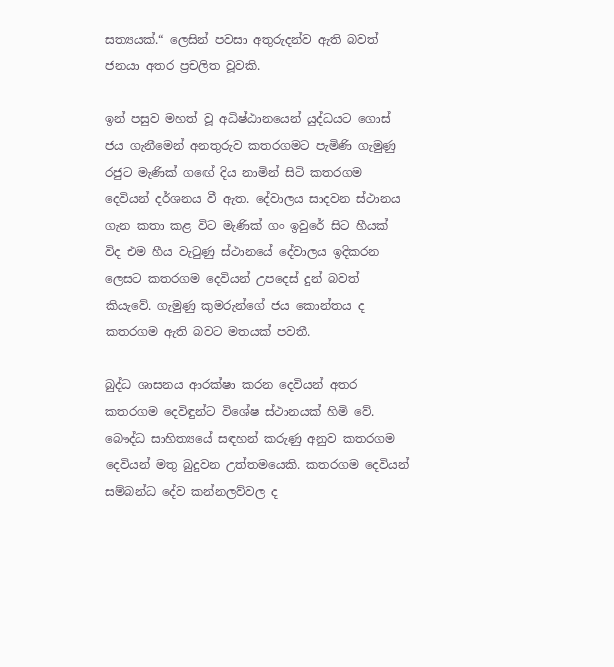සත්‍යයක්.“ ලෙසින් පවසා අතුරුදන්ව ඇති බවත් ජනයා අතර ප්‍රචලිත වූවකි.

ඉන් පසුව මහත් වූ අධිෂ්ඨානයෙන් යුද්ධයට ගොස් ජය ගැනීමෙන් අනතුරුව කතරගමට පැමිණි ගැමුණු රජුට මැණික් ගඟේ දිය නාමින් සිටි කතරගම දෙවියන් දර්ශනය වී ඇත. දේවාලය සාදවන ස්ථානය ගැන කතා කළ විට මැණික් ගං ඉවුරේ සිට හීයක් විද එම හීය වැටුණු ස්ථානයේ දේවාලය ඉදිකරන ලෙසට කතරගම දෙවියන් උපදෙස් දුන් බවත් කියැවේ. ගැමුණු කුමරුන්ගේ ජය කොන්තය ද කතරගම ඇති බවට මතයක් පවතී.

බුද්ධ ශාසනය ආරක්ෂා කරන දෙවියන් අතර කතරගම දෙවිඳුන්ට විශේෂ ස්ථානයක් හිමි වේ. බෞද්ධ සාහිත්‍යයේ සඳහන් කරුණු අනුව කතරගම දෙවියන් මතු බුදුවන උත්තමයෙකි. කතරගම දෙවියන් සම්බන්ධ දේව කන්නලව්වල ද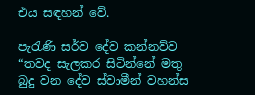එය සඳහන් වේ.

පැරැණි සර්ව දේව කන්නව්ව “තවද සැලකර සිටින්නේ මතු බුදු වන දේව ස්වාමීන් වහන්ස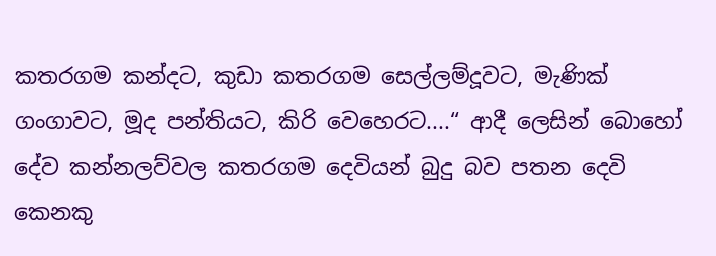කතරගම කන්දට, කුඩා කතරගම සෙල්ලම්දූවට, මැණික් ගංගාවට, මූද පන්තියට, කිරි වෙහෙරට....“ ආදී ලෙසින් බොහෝ දේව කන්නලව්වල කතරගම දෙවියන් බුදු බව පතන දෙවි කෙනකු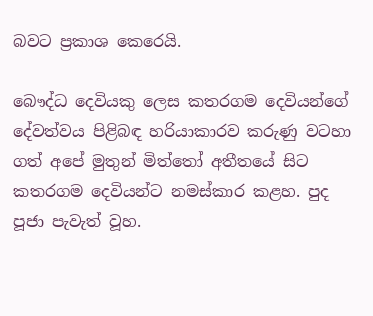බවට ප්‍රකාශ කෙරෙයි.

බෞද්ධ දෙවියකු ලෙස කතරගම දෙවියන්ගේ දේවත්වය පිළිබඳ හරියාකාරව කරුණු වටහා ගත් අපේ මුතුන් මිත්තෝ අතීතයේ සිට කතරගම දෙවියන්ට නමස්කාර කළහ. පුද පූජා පැවැත් වූහ.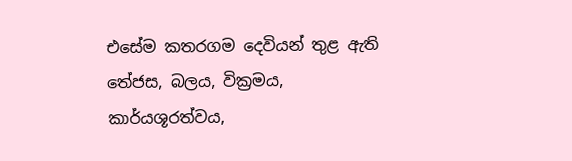එසේම කතරගම දෙවියන් තුළ ඇති තේජස, බලය, වික්‍රමය, කාර්යශූරත්වය,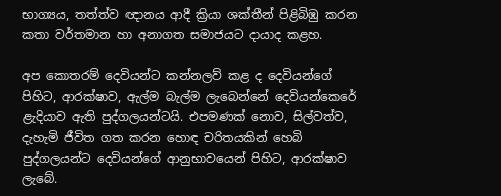භාග්‍යය, තත්ත්ව ඥානය ආදී ක්‍රියා ශක්තීන් පිළිබිඹු කරන කතා වර්තමාන හා අනාගත සමාජයට දායාද කළහ.

අප කොතරම් දෙවියන්ට කන්නලව් කළ ද දෙවියන්ගේ පිහිට, ආරක්ෂාව, ඇල්ම බැල්ම ලැබෙන්නේ දෙවියන්කෙරේ ළැදියාව ඇති පුද්ගලයන්ටයි. එපමණක් නොව, සිල්වත්ව, දැහැමි ජීවිත ගත කරන හොඳ චරිතයකින් හෙබි පුද්ගලයන්ට දෙවියන්ගේ ආනුභාවයෙන් පිහිට, ආරක්ෂාව ලැබේ.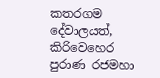කතරගම දේවාලයත්, කිරිවෙහෙර පුරාණ රජමහා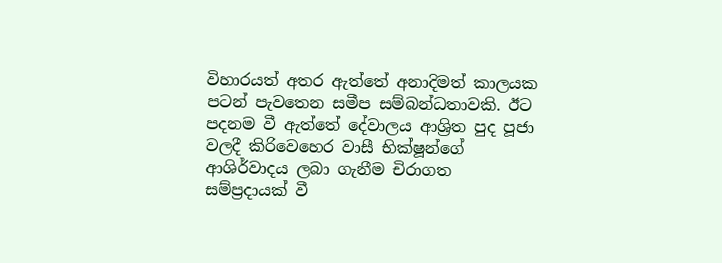විහාරයත් අතර ඇත්තේ අනාදිමත් කාලයක පටන් පැවතෙන සමීප සම්බන්ධතාවකි. ඊට පදනම වී ඇත්තේ දේවාලය ආශ්‍රිත පුද පූජා වලදී කිරිවෙහෙර වාසී භික්ෂූන්ගේ ආශිර්වාදය ලබා ගැනීම චිරාගත සම්ප්‍රදායක් වී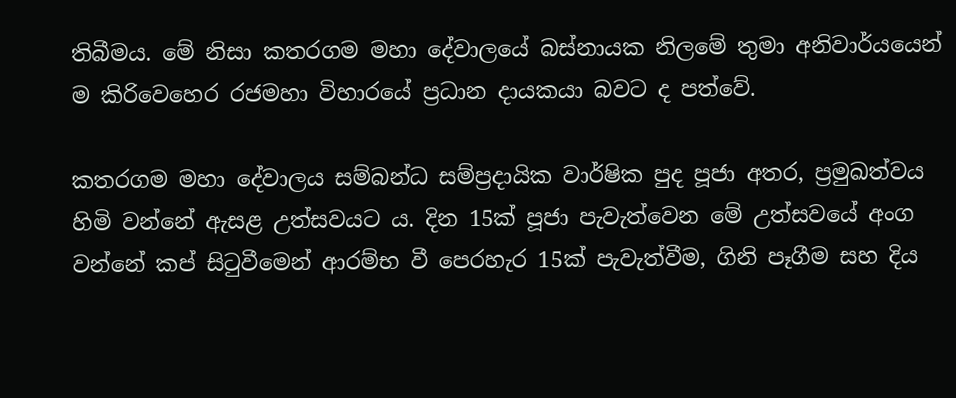තිබීමය. මේ නිසා කතරගම මහා දේවාලයේ බස්නායක නිලමේ තුමා අනිවාර්යයෙන් ම කිරිවෙහෙර රජමහා විහාරයේ ප්‍රධාන දායකයා බවට ද පත්වේ.

කතරගම මහා දේවාලය සම්බන්ධ සම්ප්‍රදායික වාර්ෂික පුද පූජා අතර, ප්‍රමුඛත්වය හිමි වන්නේ ඇසළ උත්සවයට ය. දින 15ක් පූජා පැවැත්වෙන මේ උත්සවයේ අංග වන්නේ කප් සිටුවීමෙන් ආරම්භ වී පෙරහැර 15ක් පැවැත්වීම, ගිනි පෑගීම සහ දිය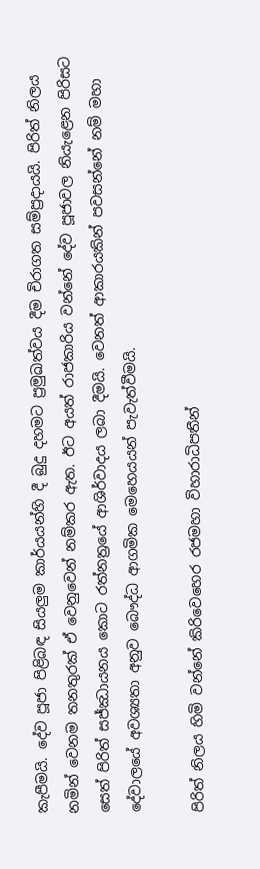කැපීමයි. දේව පූජා පිළිබඳ සියලුම කාර්යයන්හි දී බුදු දහමට ප්‍රමුඛත්වය දීම චිරාගත සම්ප්‍රදායයි. පිරිත් නිලය නමින් වෙනම තනතුරක් ඒ වෙනුවෙන් නම්කර ඇත. ඊට අයත් රාජකාරිය වන්නේ දේව පූජාවල නියැළෙන පිරිසට සෙත් පිරිත් සජ්ඣායනය කොට රත්නත්‍රයේ ආශිර්වාදය ලබා දීමයි. වෙනත් ආකාරයකින් පවසන්නේ නම් මහා දේවාලයේ අවශ්‍යතා අනුව බෞද්ධ ආගමික මෙහෙයයන් පැවැත්වීමයි.

පිරිත් නිලය හිමි වන්නේ කිරිවෙහෙර රජමහා විහාරාධිපතීන්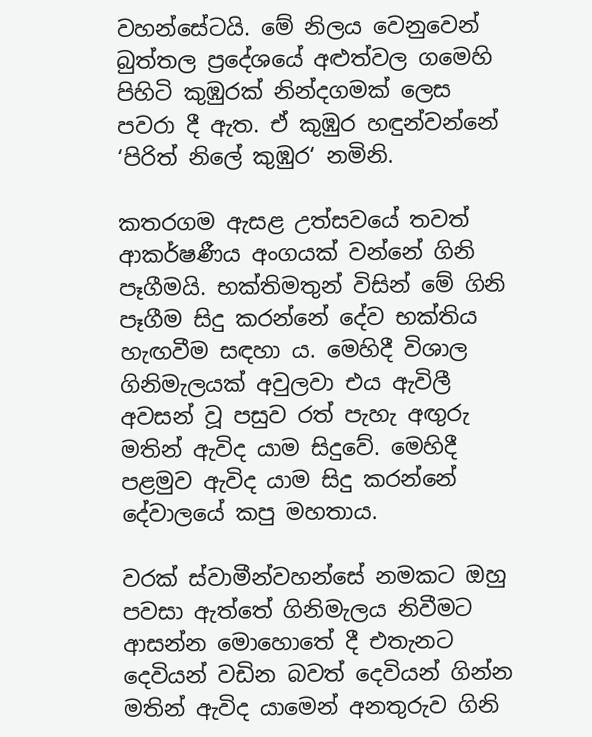වහන්සේටයි. මේ නිලය වෙනුවෙන් බුත්තල ප්‍රදේශයේ අළුත්වල ගමෙහි පිහිටි කුඹුරක් නින්දගමක් ලෙස පවරා දී ඇත. ඒ කුඹුර හඳුන්වන්නේ ‘පිරිත් නිලේ කුඹුර‘ නමිනි.

කතරගම ඇසළ උත්සවයේ තවත් ආකර්ෂණීය අංගයක් වන්නේ ගිනි පෑගීමයි. භක්තිමතුන් විසින් මේ ගිනි පෑගීම සිදු කරන්නේ දේව භක්තිය හැඟවීම සඳහා ය. මෙහිදී විශාල ගිනිමැලයක් අවුලවා එය ඇවිලී අවසන් වූ පසුව රත් පැහැ අඟුරු මතින් ඇවිද යාම සිදුවේ. මෙහිදී පළමුව ඇවිද යාම සිදු කරන්නේ දේවාලයේ කපු මහතාය.

වරක් ස්වාමීන්වහන්සේ නමකට ඔහු පවසා ඇත්තේ ගිනිමැලය නිවීමට ආසන්න මොහොතේ දී එතැනට දෙවියන් වඩින බවත් දෙවියන් ගින්න මතින් ඇවිද යාමෙන් අනතුරුව ගිනි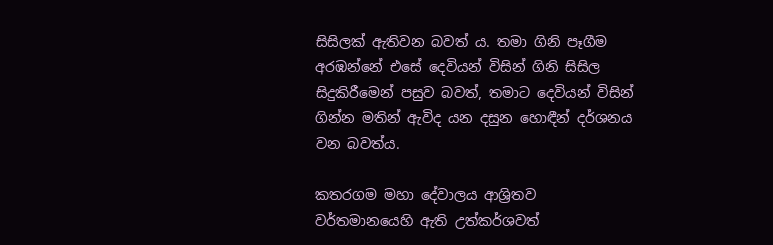සිසිලක් ඇතිවන බවත් ය. තමා ගිනි පෑගීම අරඹන්නේ එසේ දෙවියන් විසින් ගිනි සිසිල සිදුකිරීමෙන් පසුව බවත්, තමාට දෙවියන් විසින් ගින්න මතින් ඇවිද යන දසුන හොඳීන් දර්ශනය වන බවත්ය.

කතරගම මහා දේවාලය ආශ්‍රිතව වර්තමානයෙහි ඇති උත්කර්ශවත්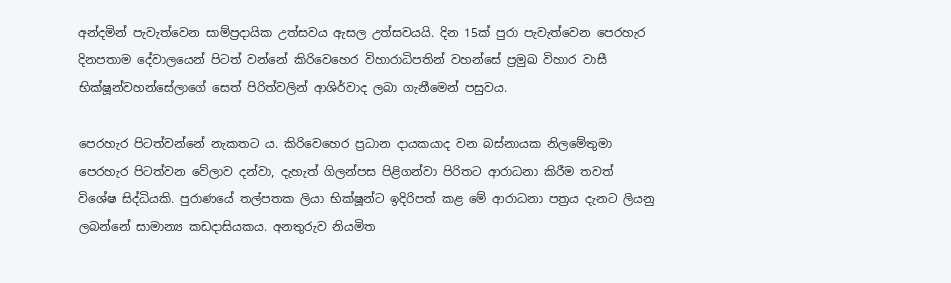අන්දමින් පැවැත්වෙන සාම්ප්‍රදායික උත්සවය ඇසල උත්සවයයි. දින 15ක් පුරා පැවැත්වෙන පෙරහැර දිනපතාම දේවාලයෙන් පිටත් වන්නේ කිරිවෙහෙර විහාරාධිපතින් වහන්සේ ප්‍රමුඛ විහාර වාසී භික්ෂූන්වහන්සේලාගේ සෙත් පිරිත්වලින් ආශිර්වාද ලබා ගැනීමෙන් පසුවය.

පෙරහැර පිටත්වන්නේ නැකතට ය. කිරිවෙහෙර ප්‍රධාන දායකයාද වන බස්නායක නිලමේතුමා පෙරහැර පිටත්වන වේලාව දන්වා, දැහැත් ගිලන්පස පිළිගන්වා පිරිතට ආරාධනා කිරීම තවත් විශේෂ සිද්ධියකි. පුරාණයේ තල්පතක ලියා භික්ෂූන්ට ඉදිරිපත් කළ මේ ආරාධනා පත්‍රය දැනට ලියනු ලබන්නේ සාමාන්‍ය කඩදාසියකය. අනතුරුව නියමිත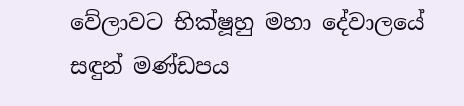වේලාවට භික්ෂූහු මහා දේවාලයේ සඳුන් මණ්ඩපය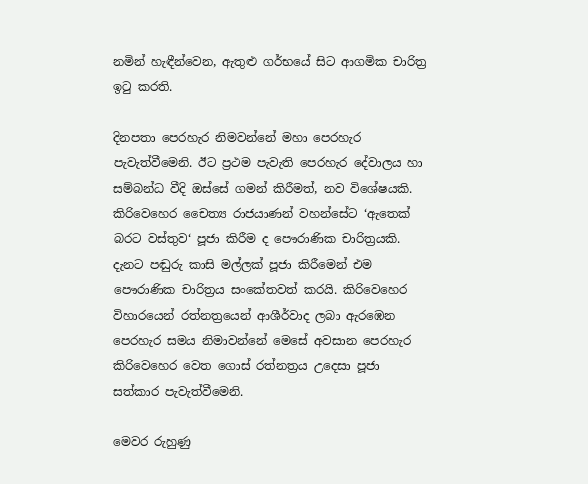නමින් හැඳීන්වෙන, ඇතුළු ගර්භයේ සිට ආගමික චාරිත්‍ර ඉටු කරති.

දිනපතා පෙරහැර නිමවන්නේ මහා පෙරහැර පැවැත්වීමෙනි. ඊට ප්‍රථම පැවැති පෙරහැර දේවාලය හා සම්බන්ධ වීදි ඔස්සේ ගමන් කිරීමත්, නව විශේෂයකි. කිරිවෙහෙර චෛත්‍ය රාජයාණන් වහන්සේට ‘ඇතෙක් බරට වස්තුව‘ පූජා කිරීම ද පෞරාණික චාරිත්‍රයකි. දැනට පඬුරු කාසි මල්ලක් පූජා කිරීමෙන් එම පෞරාණික චාරිත්‍රය සංකේතවත් කරයි. කිරිවෙහෙර විහාරයෙන් රත්නත්‍රයෙන් ආශීර්වාද ලබා ඇරඹෙන පෙරහැර සමය නිමාවන්නේ මෙසේ අවසාන පෙරහැර කිරිවෙහෙර වෙත ගොස් රත්නත්‍රය උදෙසා පූජා සත්කාර පැවැත්වීමෙනි.

මෙවර රුහුණු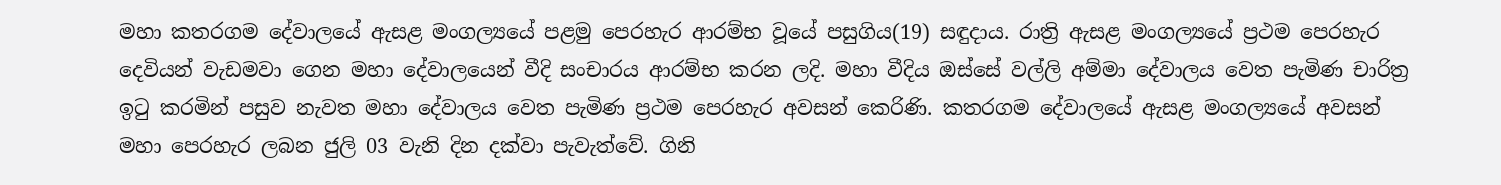මහා කතරගම දේවාලයේ ඇසළ මංගල්‍යයේ පළමු පෙරහැර ආරම්භ වූයේ පසුගිය(19) සඳුදාය. රාත්‍රි ඇසළ මංගල්‍යයේ ප්‍රථම පෙරහැර දෙවියන් වැඩමවා ගෙන මහා දේවාලයෙන් වීදි සංචාරය ආරම්භ කරන ලදි. මහා වීදිය ඔස්සේ වල්ලි අම්මා දේවාලය වෙත පැමිණ චාරිත්‍ර ඉටු කරමින් පසුව නැවත මහා දේවාලය වෙත පැමිණ ප්‍රථම පෙරහැර අවසන් කෙරිණි. කතරගම දේවාලයේ ඇසළ මංගල්‍යයේ අවසන් මහා පෙරහැර ලබන ජුලි 03 වැනි දින දක්වා පැවැත්වේ. ගිනි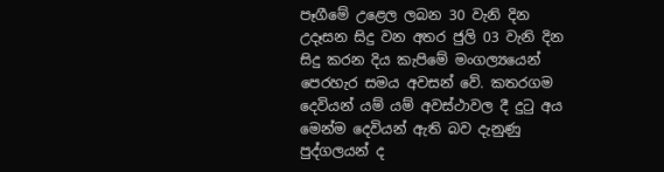පෑගීමේ උළෙල ලබන 30 වැනි දින උදෑසන සිදු වන අතර ජුලි 03 වැනි දින සිදු කරන දිය කැපිමේ මංගල්‍යයෙන් පෙරහැර සමය අවසන් වේ. කතරගම දෙවියන් යම් යම් අවස්ථාවල දී දුටු අය මෙන්ම දෙවියන් ඇති බව දැනුණු පුද්ගලයන් ද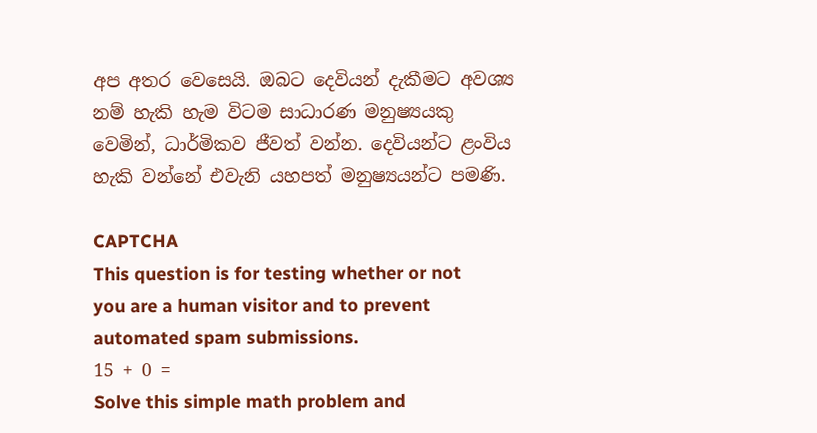අප අතර වෙසෙයි. ඔබට දෙවියන් දැකීමට අවශ්‍ය නම් හැකි හැම විටම සාධාරණ මනුෂ්‍යයකු වෙමින්, ධාර්මිකව ජීවත් වන්න. දෙවියන්ට ළංවිය හැකි වන්නේ එවැනි යහපත් මනුෂ්‍යයන්ට පමණි.

CAPTCHA
This question is for testing whether or not you are a human visitor and to prevent automated spam submissions.
15 + 0 =
Solve this simple math problem and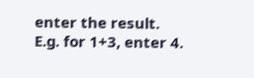enter the result. E.g. for 1+3, enter 4.